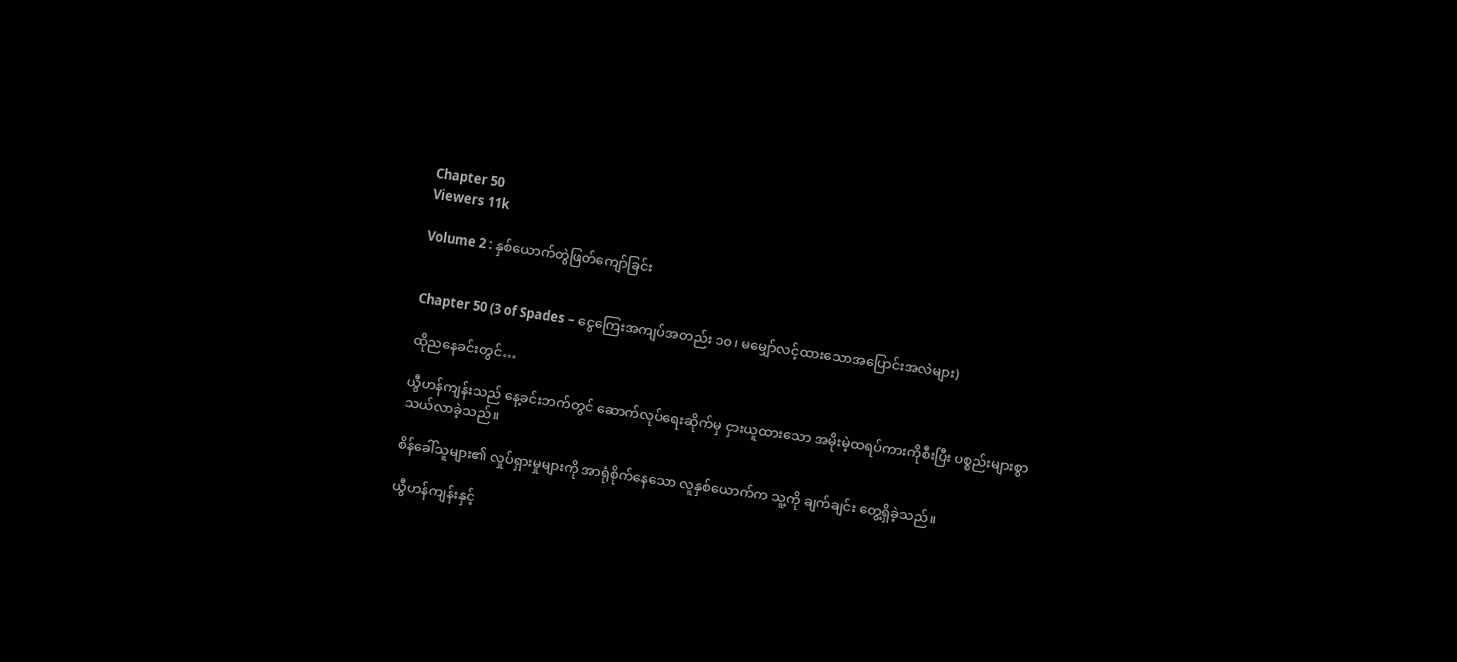Chapter 50
Viewers 11k

Volume 2 : နှစ်ယောက်တွဲဖြတ်ကျော်ခြင်း


Chapter 50 (3 of Spades – ငွေကြေးအကျပ်အတည်း ၁၀၊ မမျှော်လင့်ထားသောအပြောင်းအလဲများ)

ထိုညနေခင်းတွင်…

ယွီဟန်ကျန်းသည် နေ့ခင်းဘက်တွင် ဆောက်လုပ်ရေးဆိုက်မှ ငှားယူထားသော အမိုးမဲ့ထရပ်ကားကိုစီးပြီး ပစ္စည်းများစွာသယ်လာခဲ့သည်။

စိန်ခေါ်သူများ၏ လှုပ်ရှားမှုများကို အာရုံစိုက်နေသော လူနှစ်ယောက်က သူ့ကို ချက်ချင်း တွေ့ရှိခဲ့သည်။

ယွီဟန်ကျန်းနှင့်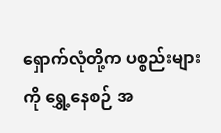ရှောက်လုံတို့က ပစ္စည်းများကို ရွှေ့နေစဉ် အ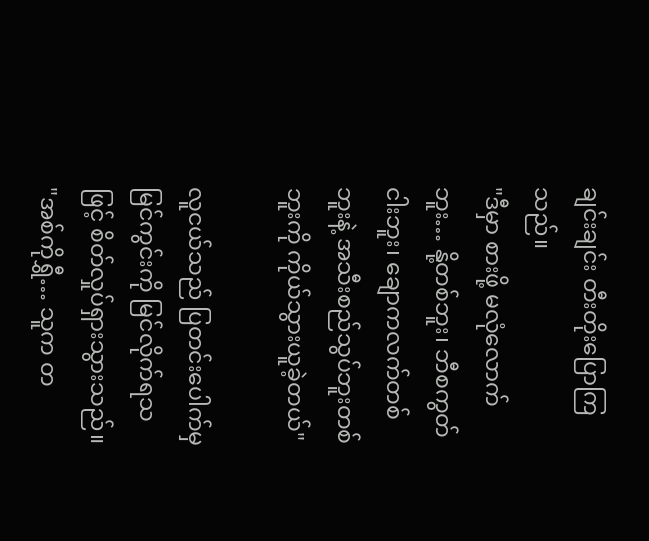ချင်းချင်း တီးတိုးပြောကြသည်။
"ဒီမှာ စားဖို့ မလုံလောက်ဘူး… နို့တစ်ဘူး၊ ဘီစကွတ်ငါးဘူး၊ ချောကလက်တစ်ဘူးနဲ့ အသီးစည်သွပ်ဘူးတစ်ဘူးကို ကိုယ်သွားယူခဲ့တယ်"

လူငယ်သည် ပြတင်းပေါက်မှ မြင်ကွင်းကို မြင်လိုက်ရသဖြင့် စိတ်လှုပ်ရှားသွားသည်။
"အစ်ကိုရွှီ… သူက တ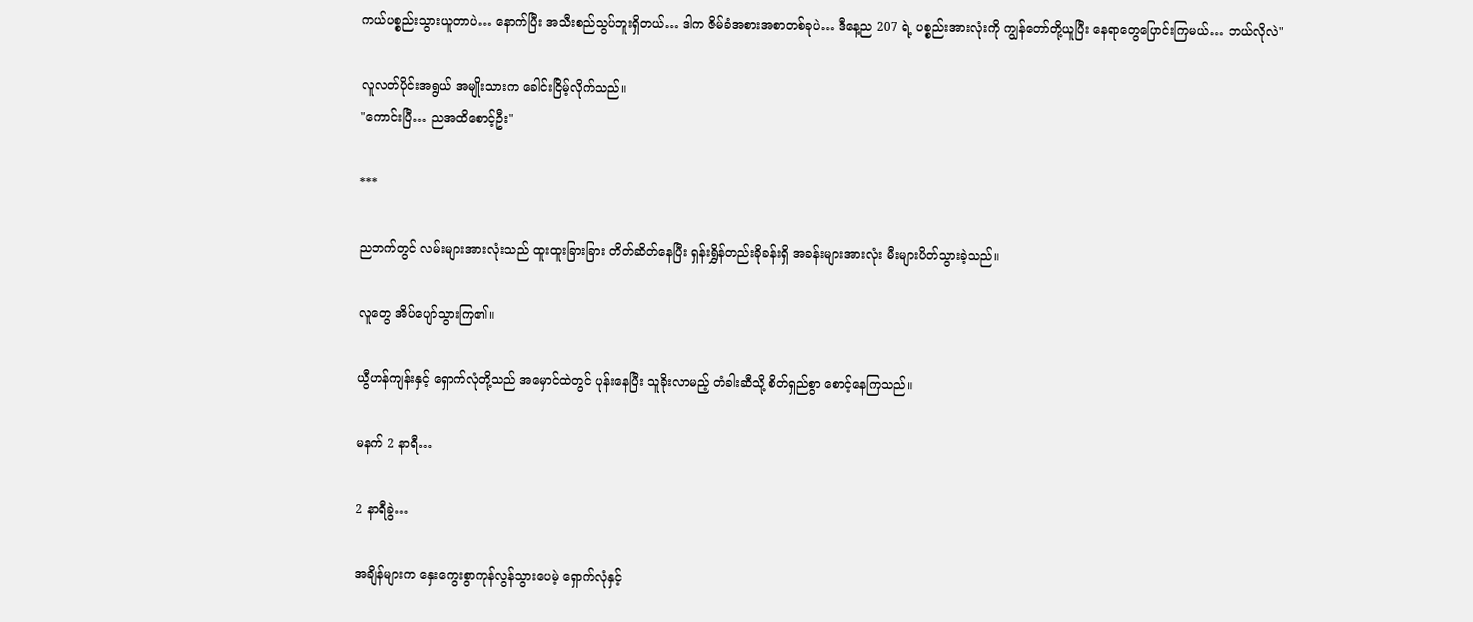ကယ်ပစ္စည်းသွားယူတာပဲ… နောက်ပြီး အသီးစည်သွပ်ဘူးရှိတယ်… ဒါက ဇိမ်ခံအစားအစာတစ်ခုပဲ… ဒီနေ့ည 207 ရဲ့ ပစ္စည်းအားလုံးကို ကျွန်တော်တို့ယူပြီး နေရာတွေပြောင်းကြမယ်… ဘယ်လိုလဲ"

လူလတ်ပိုင်းအရွယ် အမျိုးသားက ခေါင်းငြိမ့်လိုက်သည်။
"ကောင်းပြီ… ညအထိစောင့်ဦး"

***

ညဘက်တွင် လမ်းများအားလုံးသည် ထူးထူးခြားခြား တိတ်ဆိတ်နေပြီး ရှန်းရွှိန်တည်းခိုခန်းရှိ အခန်းများအားလုံး မီးများပိတ်သွားခဲ့သည်။

လူတွေ အိပ်ပျော်သွားကြ၏။

ယွီဟန်ကျန်းနှင့် ရှောက်လုံတို့သည် အမှောင်ထဲတွင် ပုန်းနေပြီး သူခိုးလာမည့် တံခါးဆီသို့ စိတ်ရှည်စွာ စောင့်နေကြသည်။

မနက် 2 နာရီ…

2 နာရီခွဲ…

အချိန်များက နှေးကွေးစွာကုန်လွန်သွားပေမဲ့ ရှောက်လုံနှင့်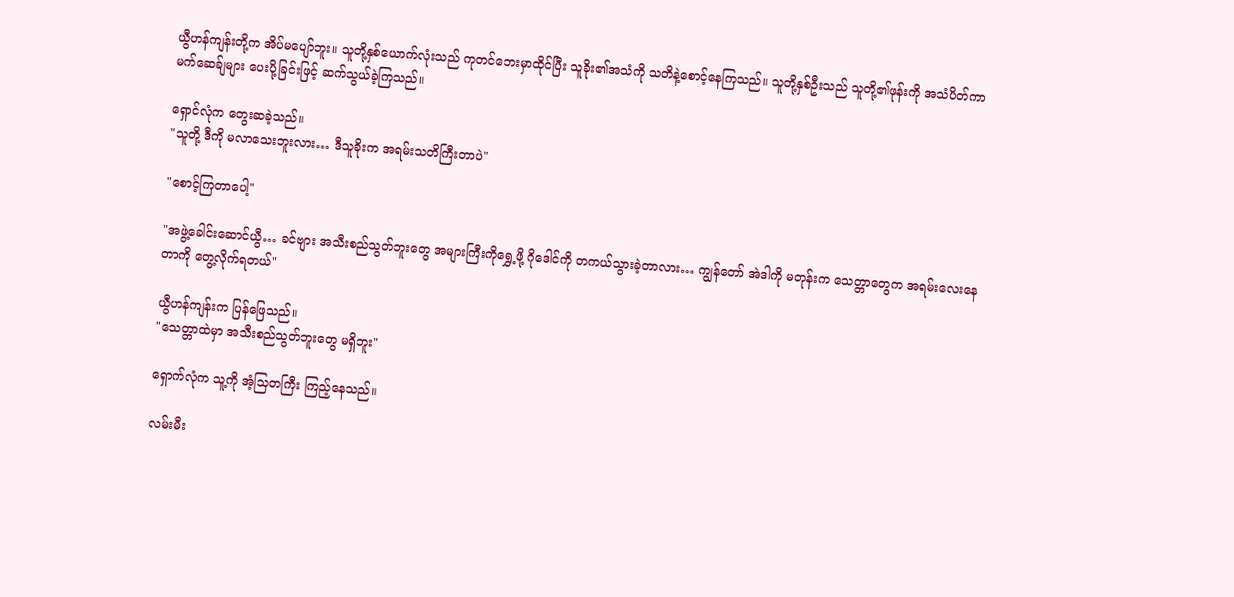ယွီဟန်ကျန်းတို့က အိပ်မပျော်ဘူး။ သူတို့နှစ်ယောက်လုံးသည် ကုတင်ဘေးမှာထိုင်ပြီး သူခိုး၏အသံကို သတိနဲ့စောင့်နေကြသည်။ သူတို့နှစ်ဦးသည် သူတို့၏ဖုန်းကို အသံပိတ်ကာ မက်ဆေခ်ျများ ပေးပို့ခြင်းဖြင့် ဆက်သွယ်ခဲ့ကြသည်။

ရှောင်လုံက တွေးဆခဲ့သည်။
"သူတို့ ဒီကို မလာသေးဘူးလား… ဒီသူခိုးက အရမ်းသတိကြီးတာပဲ"

"စောင့်ကြတာပေါ့"

"အဖွဲ့ခေါင်းဆောင်ယွီ… ခင်ဗျား အသီးစည်သွတ်ဘူးတွေ အများကြီးကိုရွှေ့ဖို့ ဂိုဒေါင်ကို တကယ်သွားခဲ့တာလား… ကျွန်တော် အဲဒါကို မတုန်းက သေတ္တာတွေက အရမ်းလေးနေတာကို တွေ့လိုက်ရတယ်"

ယွီဟန်ကျန်းက ပြန်ဖြေသည်။
"သေတ္တာထဲမှာ အသီးစည်သွတ်ဘူးတွေ မရှိဘူး"

ရှောက်လုံက သူ့ကို အံ့သြတကြီး ကြည့်နေသည်။

လမ်းမီး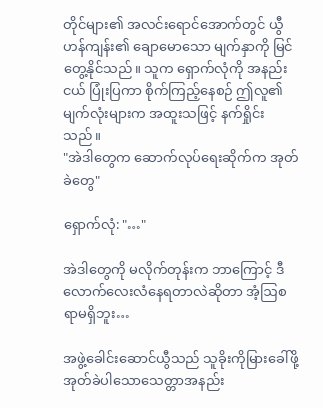တိုင်များ၏ အလင်းရောင်အောက်တွင် ယွီဟန်ကျန်း၏ ချောမောသော မျက်နှာကို မြင်တွေ့နိုင်သည်။ သူက ရှောက်လုံကို အနည်းငယ် ပြုံးပြကာ စိုက်ကြည့်နေစဉ် ဤလူ၏ မျက်လုံးများက အထူးသဖြင့် နက်ရှိုင်းသည်။
"အဲဒါတွေက ဆောက်လုပ်ရေးဆိုက်က အုတ်ခဲတွေ"

ရှောက်လုံ: "…"

အဲဒါတွေကို မလိုက်တုန်းက ဘာကြောင့် ဒီလောက်လေးလံနေရတာလဲဆိုတာ အံ့ဩစရာမရှိဘူး…

အဖွဲ့ခေါင်းဆောင်ယွီသည် သူခိုးကိုမြားခေါ်ဖို့ အုတ်ခဲပါသောသေတ္တာအနည်း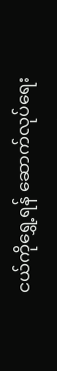ငယ်ကိုရွှေ့ရန် ဆောက်လုပ်ရေး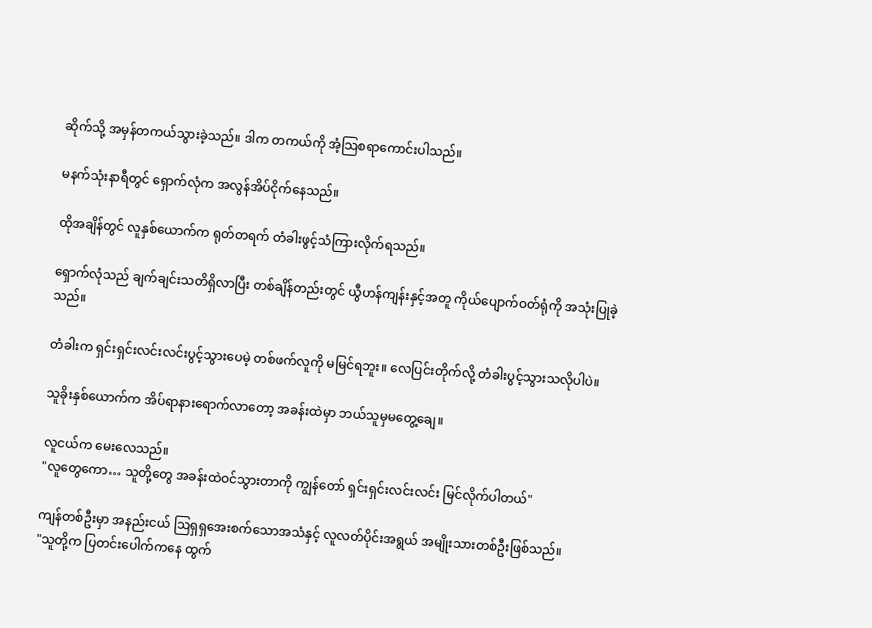ဆိုက်သို့ အမှန်တကယ်သွားခဲ့သည်။ ဒါက တကယ်ကို အံ့သြစရာကောင်းပါသည်။

မနက်သုံးနာရီတွင် ရှောက်လုံက အလွန်အိပ်ငိုက်နေသည်။

ထိုအချိန်တွင် လူနှစ်ယောက်က ရုတ်တရက် တံခါးဖွင့်သံကြားလိုက်ရသည်။

ရှောက်လုံသည် ချက်ချင်းသတိရှိလာပြီး တစ်ချိန်တည်းတွင် ယွီဟန်ကျန်းနှင့်အတူ ကိုယ်ပျောက်ဝတ်ရုံကို အသုံးပြုခဲ့သည်။

တံခါးက ရှင်းရှင်းလင်းလင်းပွင့်သွားပေမဲ့ တစ်ဖက်လူကို မမြင်ရဘူး။ လေပြင်းတိုက်လို့ တံခါးပွင့်သွားသလိုပါပဲ။

သူခိုးနှစ်ယောက်က အိပ်ရာနားရောက်လာတော့ အခန်းထဲမှာ ဘယ်သူမှမတွေ့ချေ။

လူငယ်က မေးလေသည်။
"လူတွေကော… သူတို့တွေ အခန်းထဲဝင်သွားတာကို ကျွန်တော် ရှင်းရှင်းလင်းလင်း မြင်လိုက်ပါတယ်"

ကျန်တစ်ဦးမှာ အနည်းငယ် ဩရှရှအေးစက်သောအသံနှင့် လူလတ်ပိုင်းအရွယ် အမျိုးသားတစ်ဦးဖြစ်သည်။
"သူတို့က ပြတင်းပေါက်ကနေ ထွက်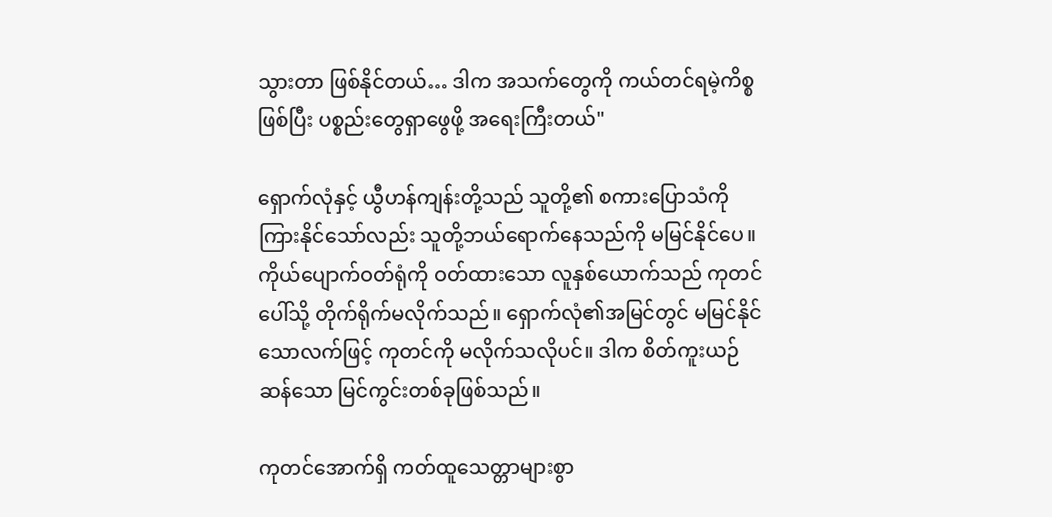သွားတာ ဖြစ်နိုင်တယ်… ဒါက အသက်တွေကို ကယ်တင်ရမဲ့ကိစ္စဖြစ်ပြီး ပစ္စည်းတွေရှာဖွေဖို့ အရေးကြီးတယ်"

ရှောက်လုံနှင့် ယွီဟန်ကျန်းတို့သည် သူတို့၏ စကားပြောသံကို ကြားနိုင်သော်လည်း သူတို့ဘယ်ရောက်နေသည်ကို မမြင်နိုင်ပေ။ ကိုယ်ပျောက်ဝတ်ရုံကို ဝတ်ထားသော လူနှစ်ယောက်သည် ကုတင်ပေါ်သို့ တိုက်ရိုက်မလိုက်သည်။ ရှောက်လုံ၏အမြင်တွင် မမြင်နိုင်သောလက်ဖြင့် ကုတင်ကို မလိုက်သလိုပင်။ ဒါက စိတ်ကူးယဉ်ဆန်သော မြင်ကွင်းတစ်ခုဖြစ်သည်။

ကုတင်အောက်ရှိ ကတ်ထူသေတ္တာများစွာ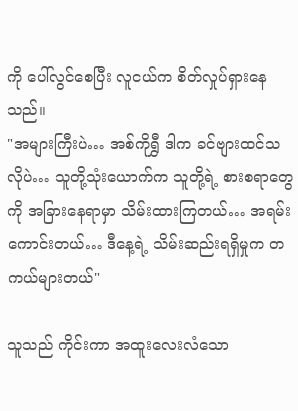ကို ပေါ်လွင်စေပြီး လူငယ်က စိတ်လှုပ်ရှားနေသည်။
"အများကြီးပဲ… အစ်ကိုရွှီ ဒါက ခင်ဗျားထင်သလိုပဲ… သူတို့သုံးယောက်က သူတို့ရဲ့ စားစရာတွေကို အခြားနေရာမှာ သိမ်းထားကြတယ်… အရမ်းကောင်းတယ်… ဒီနေ့ရဲ့ သိမ်းဆည်းရရှိမှုက တကယ်များတယ်"

သူသည် ကိုင်းကာ အထူးလေးလံသော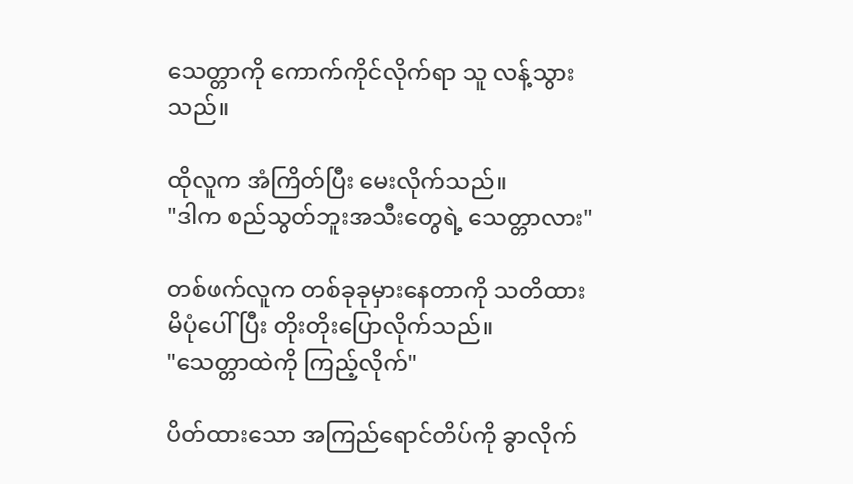သေတ္တာကို ကောက်ကိုင်လိုက်ရာ သူ လန့်သွားသည်။

ထိုလူက အံကြိတ်ပြီး မေးလိုက်သည်။
"ဒါက စည်သွတ်ဘူးအသီးတွေရဲ့ သေတ္တာလား"

တစ်ဖက်လူက တစ်ခုခုမှားနေတာကို သတိထားမိပုံပေါ်ပြီး တိုးတိုးပြောလိုက်သည်။
"သေတ္တာထဲကို ကြည့်လိုက်"

ပိတ်ထားသော အကြည်ရောင်တိပ်ကို ခွာလိုက်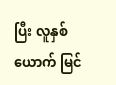ပြီး လူနှစ်ယောက် မြင်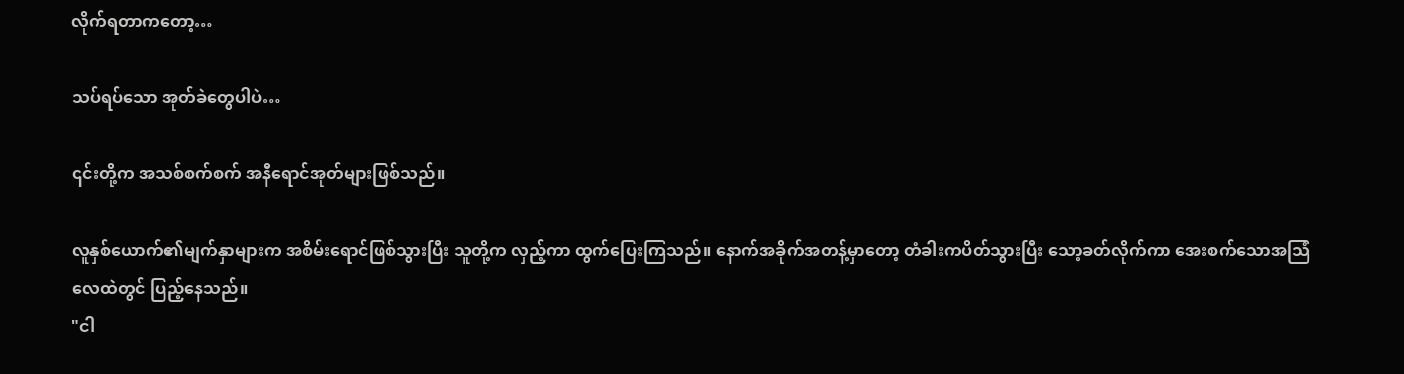လိုက်ရတာကတော့…

သပ်ရပ်သော အုတ်ခဲတွေပါပဲ…

၎င်းတို့က အသစ်စက်စက် အနီရောင်အုတ်များဖြစ်သည်။

လူနှစ်ယောက်၏မျက်နှာများက အစိမ်းရောင်ဖြစ်သွားပြီး သူတို့က လှည့်ကာ ထွက်ပြေးကြသည်။ နောက်အခိုက်အတန့်မှာတော့ တံခါးကပိတ်သွားပြီး သော့ခတ်လိုက်ကာ အေးစက်သောအသြံ လေထဲတွင် ပြည့်နေသည်။
"ငါ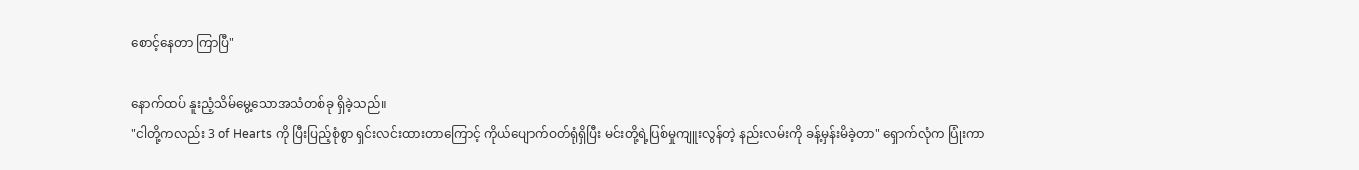စောင့်နေတာ ကြာပြီ"

နောက်ထပ် နူးညံ့သိမ်မွေ့သောအသံတစ်ခု ရှိခဲ့သည်။
"ငါတို့ကလည်း 3 of Hearts ကို ပြီးပြည့်စုံစွာ ရှင်းလင်းထားတာကြောင့် ကိုယ်ပျောက်ဝတ်ရုံရှိပြီး မင်းတို့ရဲ့ပြစ်မှုကျူးလွန်တဲ့ နည်းလမ်းကို ခန့်မှန်းမိခဲ့တာ" ရှောက်လုံက ပြုံးကာ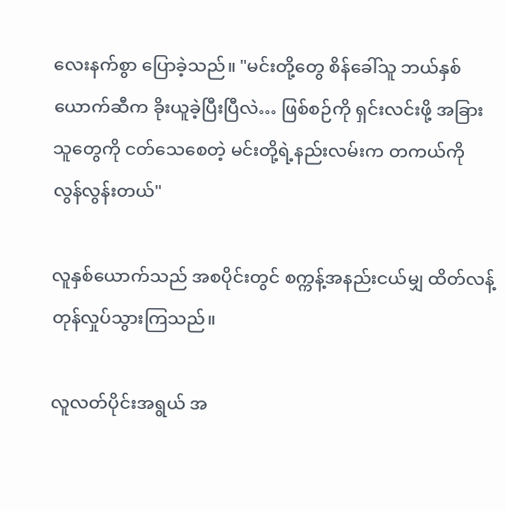လေးနက်စွာ ပြောခဲ့သည်။ "မင်းတို့တွေ စိန်ခေါ်သူ ဘယ်နှစ်ယောက်ဆီက ခိုးယူခဲ့ပြီးပြီလဲ… ဖြစ်စဉ်ကို ရှင်းလင်းဖို့ အခြားသူတွေကို ငတ်သေစေတဲ့ မင်းတို့ရဲ့နည်းလမ်းက တကယ်ကို လွန်လွန်းတယ်"

လူနှစ်ယောက်သည် အစပိုင်းတွင် စက္ကန့်အနည်းငယ်မျှ ထိတ်လန့်တုန်လှုပ်သွားကြသည်။

လူလတ်ပိုင်းအရွယ် အ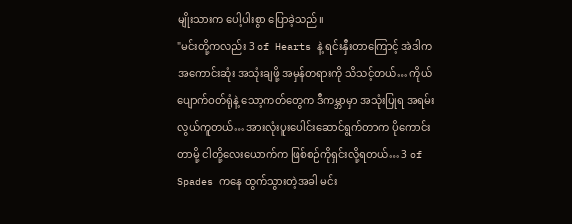မျိုးသားက ပေါ့ပါးစွာ ပြောခဲ့သည်။
"မင်းတို့ကလည်း 3 of Hearts နဲ့ ရင်းနှီးတာကြောင့် အဲဒါက အကောင်းဆုံး အသုံးချဖို့ အမှန်တရားကို သိသင့်တယ်… ကိုယ်ပျောက်ဝတ်ရုံနဲ့ သော့ကတ်တွေက ဒီကမ္ဘာမှာ အသုံးပြုရ အရမ်းလွယ်ကူတယ်… အားလုံးပူးပေါင်းဆောင်ရွက်တာက ပိုကောင်းတာမို့ ငါတို့လေးယောက်က ဖြစ်စဉ်ကိုရှင်းလို့ရတယ်… 3 of Spades ကနေ ထွက်သွားတဲ့အခါ မင်း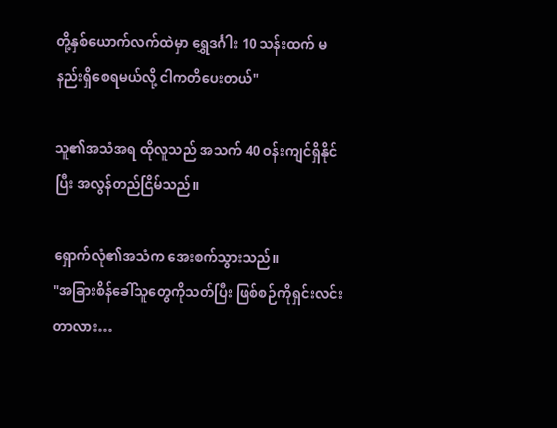တို့နှစ်ယောက်လက်ထဲမှာ ရွှေဒင်္ဂါး 10 သန်းထက် မနည်းရှိစေရမယ်လို့ ငါကတိပေးတယ်"

သူ၏အသံအရ ထိုလူသည် အသက် 40 ဝန်းကျင်ရှိနိုင်ပြီး အလွန်တည်ငြိမ်သည်။

ရှောက်လုံ၏အသံက အေးစက်သွားသည်။
"အခြားစိန်ခေါ်သူတွေကိုသတ်ပြီး ဖြစ်စဉ်ကိုရှင်းလင်းတာလား…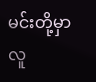မင်းတို့မှာ လူ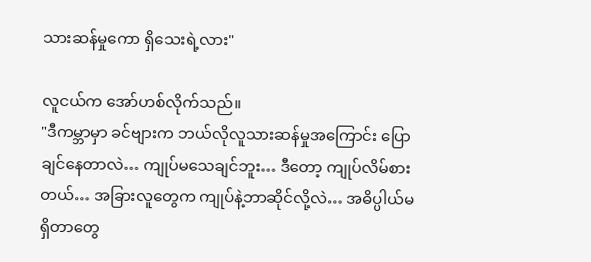သားဆန်မှုကော ရှိသေးရဲ့လား"

လူငယ်က အော်ဟစ်လိုက်သည်။
"ဒီကမ္ဘာမှာ ခင်ဗျားက ဘယ်လိုလူသားဆန်မှုအကြောင်း ပြောချင်နေတာလဲ… ကျုပ်မသေချင်ဘူး… ဒီတော့ ကျုပ်လိမ်စားတယ်… အခြားလူတွေက ကျုပ်နဲ့ဘာဆိုင်လို့လဲ… အဓိပ္ပါယ်မရှိတာတွေ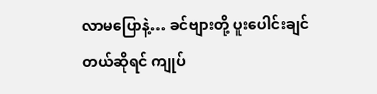လာမပြောနဲ့… ခင်ဗျားတို့ ပူးပေါင်းချင်တယ်ဆိုရင် ကျုပ်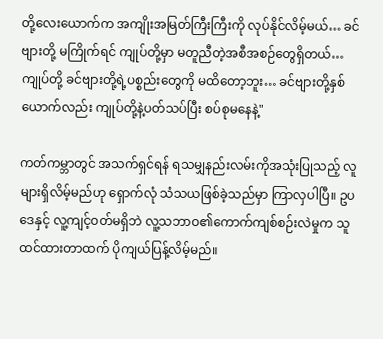တို့လေးယောက်က အကျိုးအမြတ်ကြီးကြီးကို လုပ်နိုင်လိမ့်မယ်… ခင်ဗျားတို့ မကြိုက်ရင် ကျုပ်တို့မှာ မတူညီတဲ့အစီအစဉ်တွေရှိတယ်… ကျုပ်တို့ ခင်ဗျားတို့ရဲ့ပစ္စည်းတွေကို မထိတော့ဘူး… ခင်ဗျားတို့နှစ်ယောက်လည်း ကျုပ်တို့နဲ့ပတ်သပ်ပြီး စပ်စုမနေနဲ့"

ကတ်ကမ္ဘာတွင် အသက်ရှင်ရန် ရသမျှနည်းလမ်းကိုအသုံးပြုသည့် လူများရှိလိမ့်မည်ဟု ရှောက်လုံ သံသယဖြစ်ခဲ့သည်မှာ ကြာလှပါပြီ။ ဥပဒေနှင့် လူ့ကျင့်ဝတ်မရှိဘဲ လူ့သဘာဝ၏ကောက်ကျစ်စဉ်းလဲမှုက သူထင်ထားတာထက် ပိုကျယ်ပြန့်လိမ့်မည်။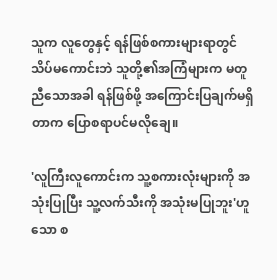သူက လူတွေနှင့် ရန်ဖြစ်စကားများရာတွင် သိပ်မကောင်းဘဲ သူတို့၏အကြံများက မတူညီသောအခါ ရန်ဖြစ်ဖို့ အကြောင်းပြချက်မရှိတာက ပြောစရာပင်မလိုချေ။

'လူကြီးလူကောင်းက သူ့စကားလုံးများကို အသုံးပြုပြီး သူ့လက်သီးကို အသုံးမပြုဘူး'ဟူသော စ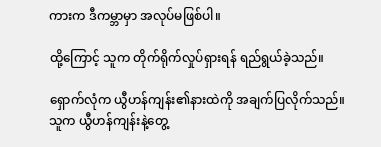ကားက ဒီကမ္ဘာမှာ အလုပ်မဖြစ်ပါ။

ထို့ကြောင့် သူက တိုက်ရိုက်လှုပ်ရှားရန် ရည်ရွယ်ခဲ့သည်။

ရှောက်လုံက ယွီဟန်ကျန်း၏နားထဲကို အချက်ပြလိုက်သည်။ သူက ယွီဟန်ကျန်းနဲ့တွေ့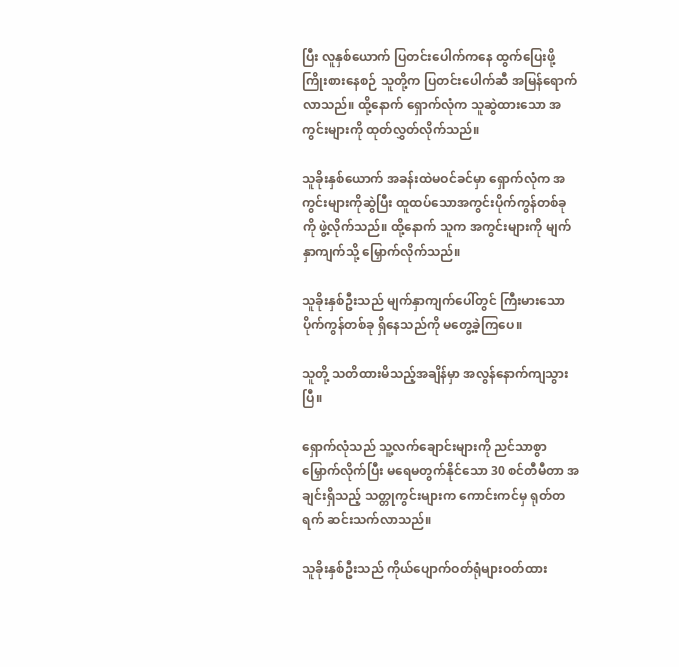ပြီး လူနှစ်ယောက် ပြတင်းပေါက်ကနေ ထွက်ပြေးဖို့ ကြိုးစားနေစဉ် သူတို့က ပြတင်းပေါက်ဆီ အမြန်ရောက်လာသည်။ ထို့နောက် ရှောက်လုံက သူဆွဲထားသော အကွင်းများကို ထုတ်လွှတ်လိုက်သည်။

သူခိုးနှစ်ယောက် အခန်းထဲမဝင်ခင်မှာ ရှောက်လုံက အကွင်းများကိုဆွဲပြီး ထူထပ်သောအကွင်းပိုက်ကွန်တစ်ခုကို ဖွဲ့လိုက်သည်။ ထို့နောက် သူက အကွင်းများကို မျက်နှာကျက်သို့ မြှောက်လိုက်သည်။

သူခိုးနှစ်ဦးသည် မျက်နှာကျက်ပေါ်တွင် ကြီးမားသော ပိုက်ကွန်တစ်ခု ရှိနေသည်ကို မတွေ့ခဲ့ကြပေ။

သူတို့ သတိထားမိသည့်အချိန်မှာ အလွန်နောက်ကျသွားပြီ။

ရှောက်လုံသည် သူ့လက်ချောင်းများကို ညင်သာစွာ မြှောက်လိုက်ပြီး မရေမတွက်နိုင်သော 30 စင်တီမီတာ အချင်းရှိသည့် သတ္တုကွင်းများက ကောင်းကင်မှ ရုတ်တရက် ဆင်းသက်လာသည်။

သူခိုးနှစ်ဦးသည် ကိုယ်ပျောက်ဝတ်ရုံများဝတ်ထား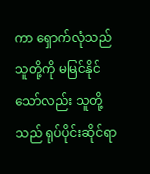ကာ ရှောက်လုံသည် သူတို့ကို မမြင်နိုင်သော်လည်း သူတို့သည် ရုပ်ပိုင်းဆိုင်ရာ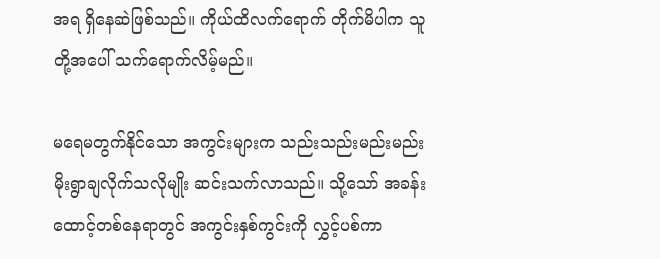အရ ရှိနေဆဲဖြစ်သည်။ ကိုယ်ထိလက်ရောက် တိုက်မိပါက သူတို့အပေါ် သက်ရောက်လိမ့်မည်။

မရေမတွက်နိုင်သော အကွင်းများက သည်းသည်းမည်းမည်း မိုးရွာချလိုက်သလိုမျိုး ဆင်းသက်လာသည်။ သို့သော် အခန်းထောင့်တစ်နေရာတွင် အကွင်းနှစ်ကွင်းကို လွှင့်ပစ်ကာ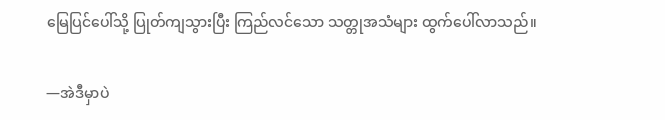မြေပြင်ပေါ်သို့ ပြုတ်ကျသွားပြီး ကြည်လင်သော သတ္တုအသံများ ထွက်ပေါ်လာသည်။

—အဲဒီမှာပဲ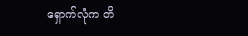ရှောက်လုံက တိ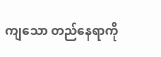ကျသော တည်နေရာကို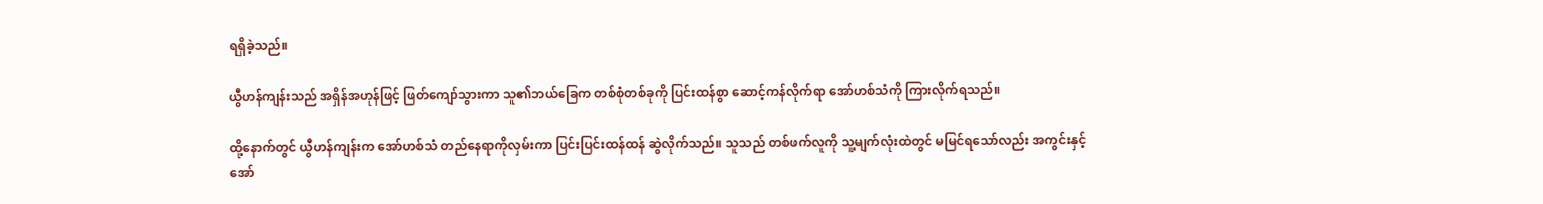ရရှိခဲ့သည်။

ယွီဟန်ကျန်းသည် အရှိန်အဟုန်ဖြင့် ဖြတ်ကျော်သွားကာ သူ၏ဘယ်ခြေက တစ်စုံတစ်ခုကို ပြင်းထန်စွာ ဆောင့်ကန်လိုက်ရာ အော်ဟစ်သံကို ကြားလိုက်ရသည်။

ထို့နောက်တွင် ယွီဟန်ကျန်းက အော်ဟစ်သံ တည်နေရာကိုလှမ်းကာ ပြင်းပြင်းထန်ထန် ဆွဲလိုက်သည်။ သူသည် တစ်ဖက်လူကို သူ့မျက်လုံးထဲတွင် မမြင်ရသော်လည်း အကွင်းနှင့်အော်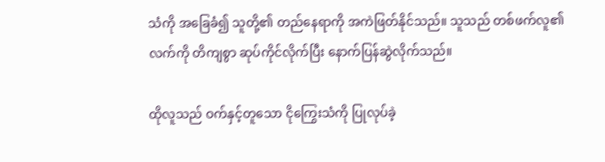သံကို အခြေခံ၍ သူတို့၏ တည်နေရာကို အကဲဖြတ်နိုင်သည်။ သူသည် တစ်ဖက်လူ၏လက်ကို တိကျစွာ ဆုပ်ကိုင်လိုက်ပြီး နောက်ပြန်ဆွဲလိုက်သည်။

ထိုလူသည် ဝက်နှင့်တူသော ငိုကြွေးသံကို ပြုလုပ်ခဲ့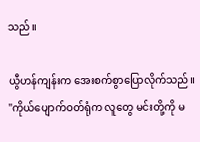သည်။

ယွီဟန်ကျန်းက အေးစက်စွာပြောလိုက်သည်။
"ကိုယ်ပျောက်ဝတ်ရုံက လူတွေ မင်းတို့ကို မ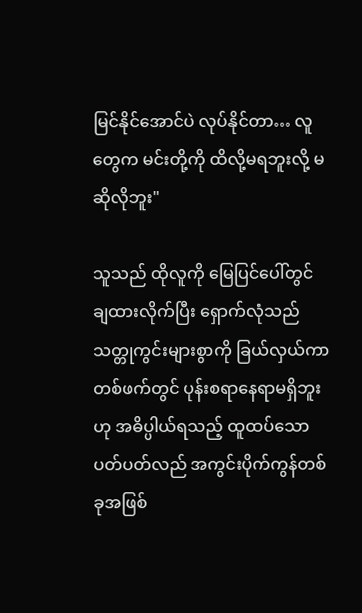မြင်နိုင်အောင်ပဲ လုပ်နိုင်တာ… လူတွေက မင်းတို့ကို ထိလို့မရဘူးလို့ မဆိုလိုဘူး"

သူသည် ထိုလူကို မြေပြင်ပေါ်တွင် ချထားလိုက်ပြီး ရှောက်လုံသည် သတ္တုကွင်းများစွာကို ခြယ်လှယ်ကာ တစ်ဖက်တွင် ပုန်းစရာနေရာမရှိဘူးဟု အဓိပ္ပါယ်ရသည့် ထူထပ်သော ပတ်ပတ်လည် အကွင်းပိုက်ကွန်တစ်ခုအဖြစ်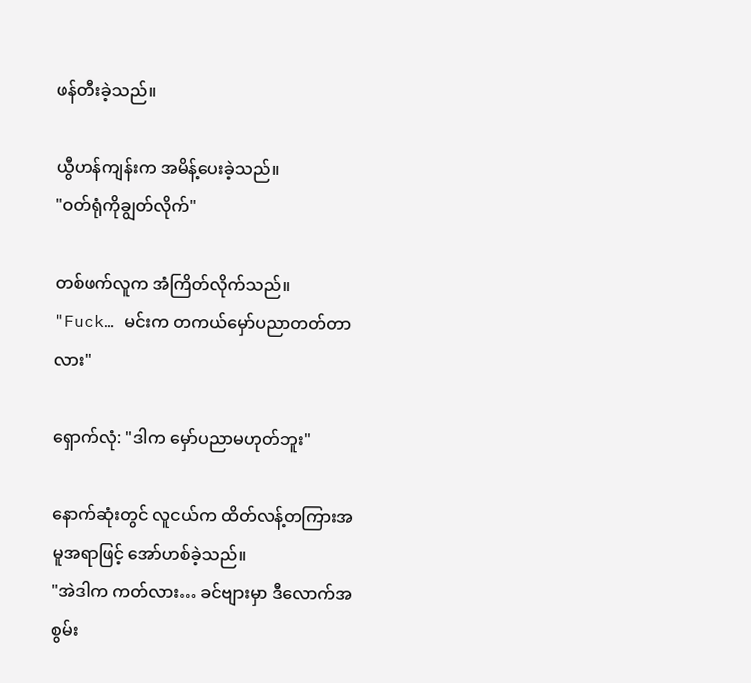ဖန်တီးခဲ့သည်။

ယွီဟန်ကျန်းက အမိန့်ပေးခဲ့သည်။
"ဝတ်ရုံကိုချွတ်လိုက်"

တစ်ဖက်လူက အံကြိတ်လိုက်သည်။
"Fuck… မင်းက တကယ်မှော်ပညာတတ်တာလား"

ရှောက်လုံ: "ဒါက မှော်ပညာမဟုတ်ဘူး"

နောက်ဆုံးတွင် လူငယ်က ထိတ်လန့်တကြားအမူအရာဖြင့် အော်ဟစ်ခဲ့သည်။
"အဲဒါက ကတ်လား… ခင်ဗျားမှာ ဒီလောက်အစွမ်း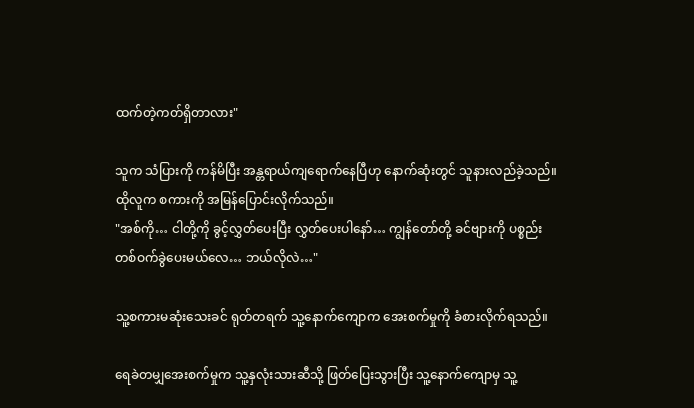ထက်တဲ့ကတ်ရှိတာလား"

သူက သံပြားကို ကန်မိပြီး အန္တရာယ်ကျရောက်နေပြီဟု နောက်ဆုံးတွင် သူနားလည်ခဲ့သည်။ ထိုလူက စကားကို အမြန်ပြောင်းလိုက်သည်။
"အစ်ကို… ငါတို့ကို ခွင့်လွှတ်ပေးပြီး လွှတ်ပေးပါနော်… ကျွန်တော်တို့ ခင်ဗျားကို ပစ္စည်းတစ်ဝက်ခွဲပေးမယ်လေ… ဘယ်လိုလဲ…"

သူ့စကားမဆုံးသေးခင် ရုတ်တရက် သူ့နောက်ကျောက အေးစက်မှုကို ခံစားလိုက်ရသည်။

ရေခဲတမျှအေးစက်မှုက သူ့နှလုံးသားဆီသို့ ဖြတ်ပြေးသွားပြီး သူ့နောက်ကျောမှ သူ့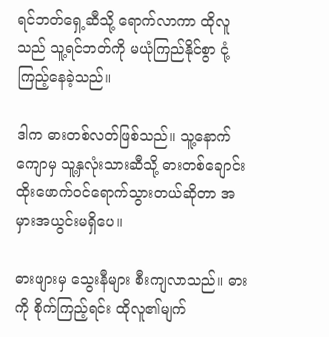ရင်ဘတ်ရှေ့ဆီသို့ ရောက်လာကာ ထိုလူသည် သူ့ရင်ဘတ်ကို မယုံကြည်နိုင်စွာ ငုံ့ကြည့်နေခဲ့သည်။

ဒါက ဓားတစ်လတ်ဖြစ်သည်။ သူ့နောက်ကျောမှ သူ့နှလုံးသားဆီသို့ ဓားတစ်ချောင်း ထိုးဖောက်ဝင်ရောက်သွားတယ်ဆိုတာ အမှားအယွင်းမရှိပေ။

ဓားဖျားမှ သွေးနီများ စီးကျလာသည်။ ဓားကို စိုက်ကြည့်ရင်း ထိုလူ၏မျက်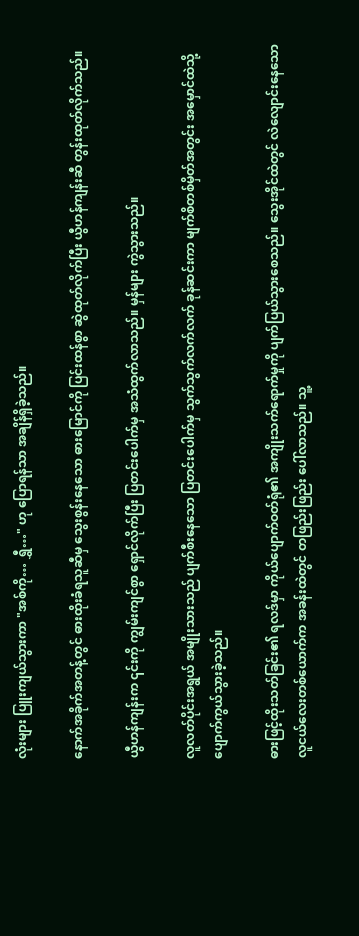လုံးများ ပြူးကျယ်သွားကာ "အစ်ကို… ရွှီ…" ဟု ပြောရန်သာ အချိန်ရှိခဲ့သည်။

နောက်အခိုက်အတန့်တွင် ဓားထိုးခံရသူဆီမှ သွေးစွန်းနေသော ဓားမြောင်ကို ပြင်းထန်စွာ ဆွဲထုတ်လိုက်ပြီး ယွီဟန်ကျန်းဆီ တွန်းထုတ်လိုက်သည်။

ယွီဟန်ကျန်းက ၎င်းကို ကျွမ်းကျင်စွာ ရှောင်လိုက်ပြီး ပြတင်းပေါက်မှ အသံထွက်လာသည်။ မှန်များ ကွဲသွားသည်။

လူလတ်ပိုင်းအရွယ် အမျိုးသားသည် ပျက်စီးနေသော ပြတင်းပေါက်မှ သွက်သွက်လက်လက် ခုန်ဆင်းကာ မျက်စိတစ်မှိတ်အတွင်း အမှောင်ထဲသို့ ပျောက်ကွယ်သွားခဲ့သည်။

ဓားဖြင့်ထိုးသတ်ခြင်း၏ ရလဒ်မှာ ကိုယ်ပျောက်ဝတ်ရုံ၏ အကျိုးသက်ရောက်မှုကို ပျက်ပြယ်သွားစေသည်။ သွေးအိုင်ထဲတွင် လဲလျောင်းနေသော လူငယ်လေးတစ်ယောက်က အခန်းထဲတွင် တဖြည်းဖြည်း ပေါ်လာသည်။ သူ့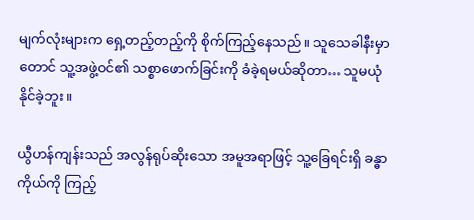မျက်လုံးများက ရှေ့တည့်တည့်ကို စိုက်ကြည့်နေသည်။ သူသေခါနီးမှာတောင် သူ့အဖွဲ့ဝင်၏ သစ္စာဖောက်ခြင်းကို ခံခဲ့ရမယ်ဆိုတာ… သူမယုံနိုင်ခဲ့ဘူး။

ယွီဟန်ကျန်းသည် အလွန်ရုပ်ဆိုးသော အမူအရာဖြင့် သူ့ခြေရင်းရှိ ခန္ဓာကိုယ်ကို ကြည့်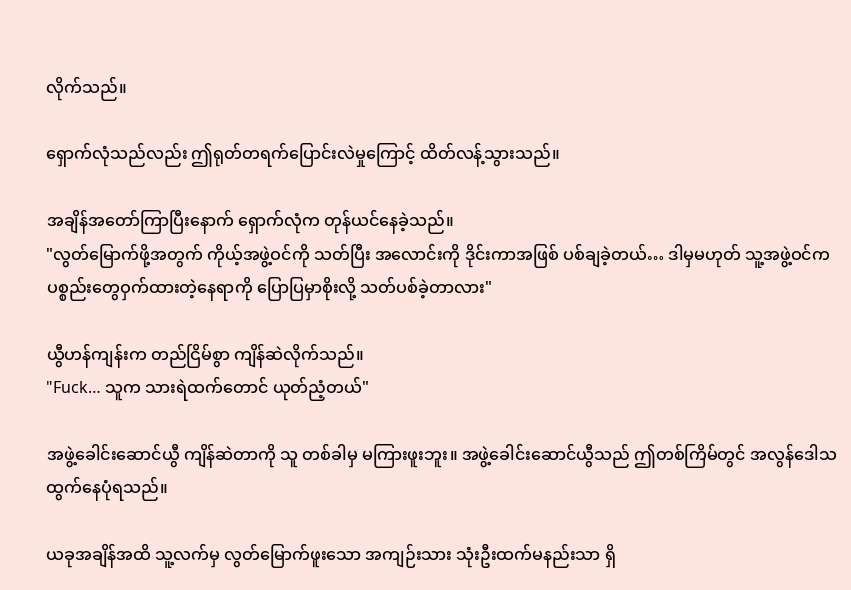လိုက်သည်။

ရှောက်လုံသည်လည်း ဤရုတ်တရက်ပြောင်းလဲမှုကြောင့် ထိတ်လန့်သွားသည်။

အချိန်အတော်ကြာပြီးနောက် ရှောက်လုံက တုန်ယင်နေခဲ့သည်။
"လွတ်မြောက်ဖို့အတွက် ကိုယ့်အဖွဲ့ဝင်ကို သတ်ပြီး အလောင်းကို ဒိုင်းကာအဖြစ် ပစ်ချခဲ့တယ်… ဒါမှမဟုတ် သူ့အဖွဲ့ဝင်က ပစ္စည်းတွေဝှက်ထားတဲ့နေရာကို ပြောပြမှာစိုးလို့ သတ်ပစ်ခဲ့တာလား"

ယွီဟန်ကျန်းက တည်ငြိမ်စွာ ကျိန်ဆဲလိုက်သည်။
"Fuck… သူက သားရဲထက်တောင် ယုတ်ညံ့တယ်"

အဖွဲ့ခေါင်းဆောင်ယွီ ကျိန်ဆဲတာကို သူ တစ်ခါမှ မကြားဖူးဘူး။ အဖွဲ့ခေါင်းဆောင်ယွီသည် ဤတစ်ကြိမ်တွင် အလွန်ဒေါသထွက်နေပုံရသည်။

ယခုအချိန်အထိ သူ့လက်မှ လွတ်မြောက်ဖူးသော အကျဉ်းသား သုံးဦးထက်မနည်းသာ ရှိ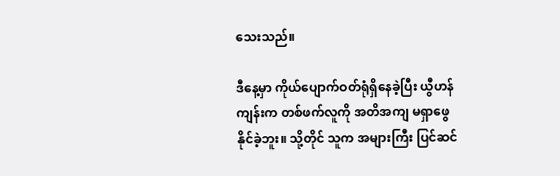သေးသည်။

ဒီနေ့မှာ ကိုယ်ပျောက်ဝတ်ရုံရှိနေခဲ့ပြီး ယွီဟန်ကျန်းက တစ်ဖက်လူကို အတိအကျ မရှာဖွေနိုင်ခဲ့ဘူး။ သို့တိုင် သူက အများကြီး ပြင်ဆင်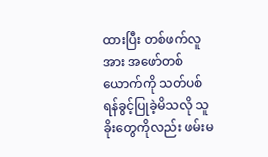ထားပြီး တစ်ဖက်လူအား အဖော်တစ်ယောက်ကို သတ်ပစ်ရန်ခွင့်ပြုခဲ့မိသလို သူခိုးတွေကိုလည်း ဖမ်းမ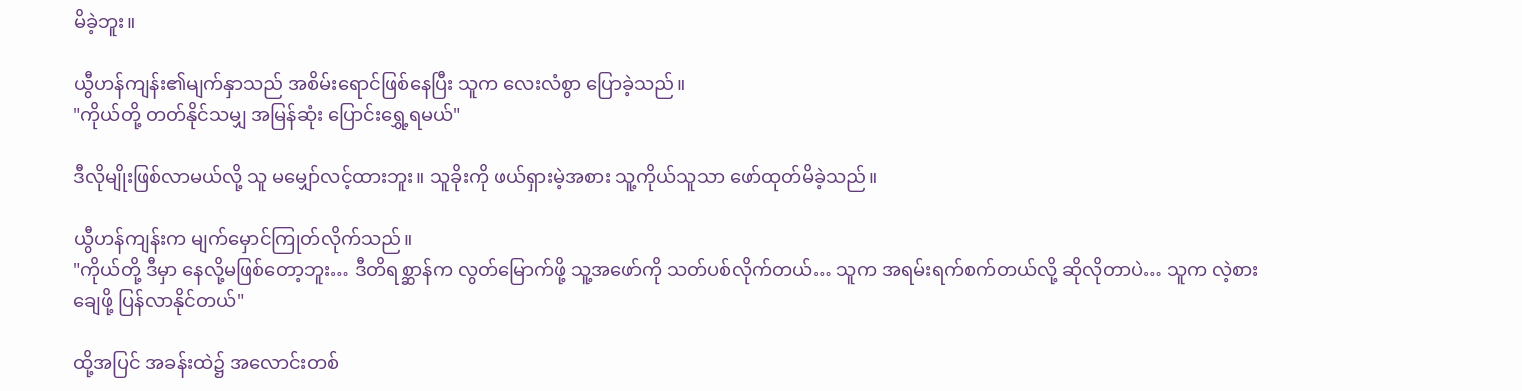မိခဲ့ဘူး။

ယွီဟန်ကျန်း၏မျက်နှာသည် အစိမ်းရောင်ဖြစ်နေပြီး သူက လေးလံစွာ ပြောခဲ့သည်။
"ကိုယ်တို့ တတ်နိုင်သမျှ အမြန်ဆုံး ပြောင်းရွှေ့ရမယ်"

ဒီလိုမျိုးဖြစ်လာမယ်လို့ သူ မမျှော်လင့်ထားဘူး။ သူခိုးကို ဖယ်ရှားမဲ့အစား သူ့ကိုယ်သူသာ ဖော်ထုတ်မိခဲ့သည်။

ယွီဟန်ကျန်းက မျက်မှောင်ကြုတ်လိုက်သည်။
"ကိုယ်တို့ ဒီမှာ နေလို့မဖြစ်တော့ဘူး… ဒီတိရစ္ဆာန်က လွတ်မြောက်ဖို့ သူ့အဖော်ကို သတ်ပစ်လိုက်တယ်… သူက အရမ်းရက်စက်တယ်လို့ ဆိုလိုတာပဲ… သူက လဲ့စားချေဖို့ ပြန်လာနိုင်တယ်"

ထို့အပြင် အခန်းထဲ၌ အလောင်းတစ်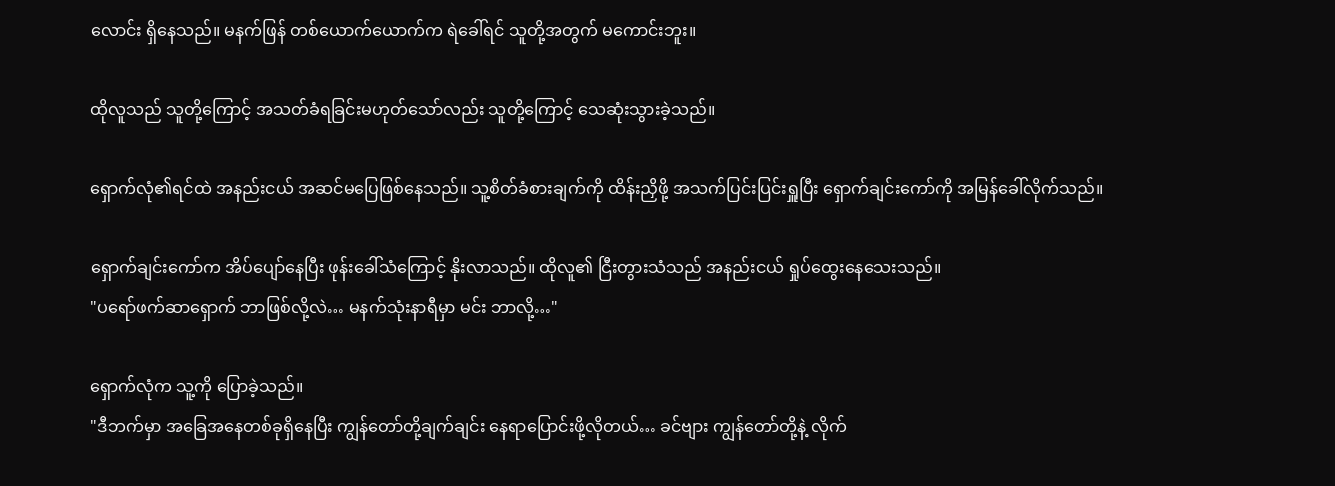လောင်း ရှိနေသည်။ မနက်ဖြန် တစ်ယောက်ယောက်က ရဲခေါ်ရင် သူတို့အတွက် မကောင်းဘူး။

ထိုလူသည် သူတို့ကြောင့် အသတ်ခံရခြင်းမဟုတ်သော်လည်း သူတို့ကြောင့် သေဆုံးသွားခဲ့သည်။

ရှောက်လုံ၏ရင်ထဲ အနည်းငယ် အဆင်မပြေဖြစ်နေသည်။ သူ့စိတ်ခံစားချက်ကို ထိန်းညှိဖို့ အသက်ပြင်းပြင်းရှူပြီး ရှောက်ချင်းကော်ကို အမြန်ခေါ်လိုက်သည်။

ရှောက်ချင်းကော်က အိပ်ပျော်နေပြီး ဖုန်းခေါ်သံကြောင့် နိုးလာသည်။ ထိုလူ၏ ငြီးတွားသံသည် အနည်းငယ် ရှုပ်ထွေးနေသေးသည်။
"ပရော်ဖက်ဆာရှောက် ဘာဖြစ်လို့လဲ… မနက်သုံးနာရီမှာ မင်း ဘာလို့…"

ရှောက်လုံက သူ့ကို ပြောခဲ့သည်။
"ဒီဘက်မှာ အခြေအနေတစ်ခုရှိနေပြီး ကျွန်တော်တို့ချက်ချင်း နေရာပြောင်းဖို့လိုတယ်… ခင်ဗျား ကျွန်တော်တို့နဲ့ လိုက်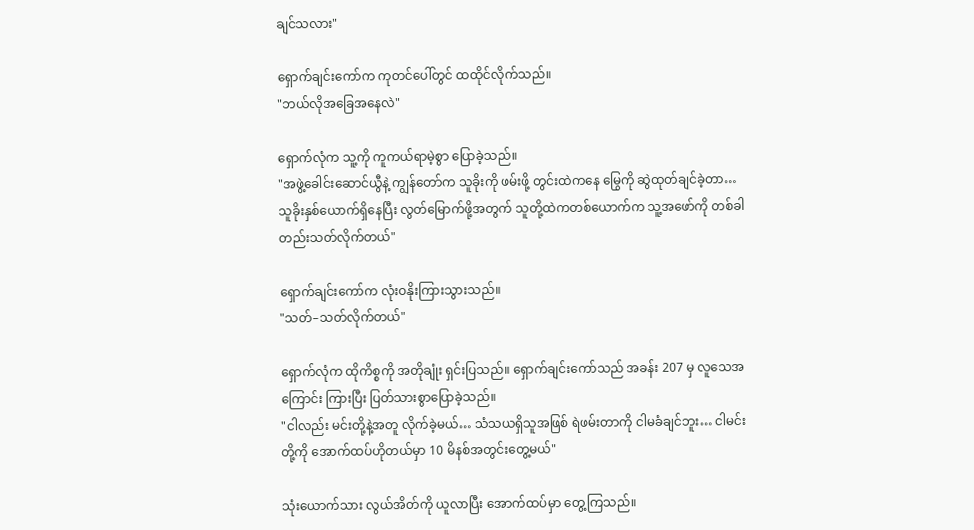ချင်သလား"

ရှောက်ချင်းကော်က ကုတင်ပေါ်တွင် ထထိုင်လိုက်သည်။
"ဘယ်လိုအခြေအနေလဲ"

ရှောက်လုံက သူ့ကို ကူကယ်ရာမဲ့စွာ ပြောခဲ့သည်။
"အဖွဲ့ခေါင်းဆောင်ယွီနဲ့ ကျွန်တော်က သူခိုးကို ဖမ်းဖို့ တွင်းထဲကနေ မြွေကို ဆွဲထုတ်ချင်ခဲ့တာ… သူခိုးနှစ်ယောက်ရှိနေပြီး လွတ်မြောက်ဖို့အတွက် သူတို့ထဲကတစ်ယောက်က သူ့အဖော်ကို တစ်ခါတည်းသတ်လိုက်တယ်"

ရှောက်ချင်းကော်က လုံးဝနိုးကြားသွားသည်။
"သတ်–သတ်လိုက်တယ်"

ရှောက်လုံက ထိုကိစ္စကို အတိုချုံး ရှင်းပြသည်။ ရှောက်ချင်းကော်သည် အခန်း 207 မှ လူသေအကြောင်း ကြားပြီး ပြတ်သားစွာပြောခဲ့သည်။
"ငါလည်း မင်းတို့နဲ့အတူ လိုက်ခဲ့မယ်… သံသယရှိသူအဖြစ် ရဲဖမ်းတာကို ငါမခံချင်ဘူး… ငါမင်းတို့ကို အောက်ထပ်ဟိုတယ်မှာ 10 မိနစ်အတွင်းတွေ့မယ်"

သုံးယောက်သား လွယ်အိတ်ကို ယူလာပြီး အောက်ထပ်မှာ တွေ့ကြသည်။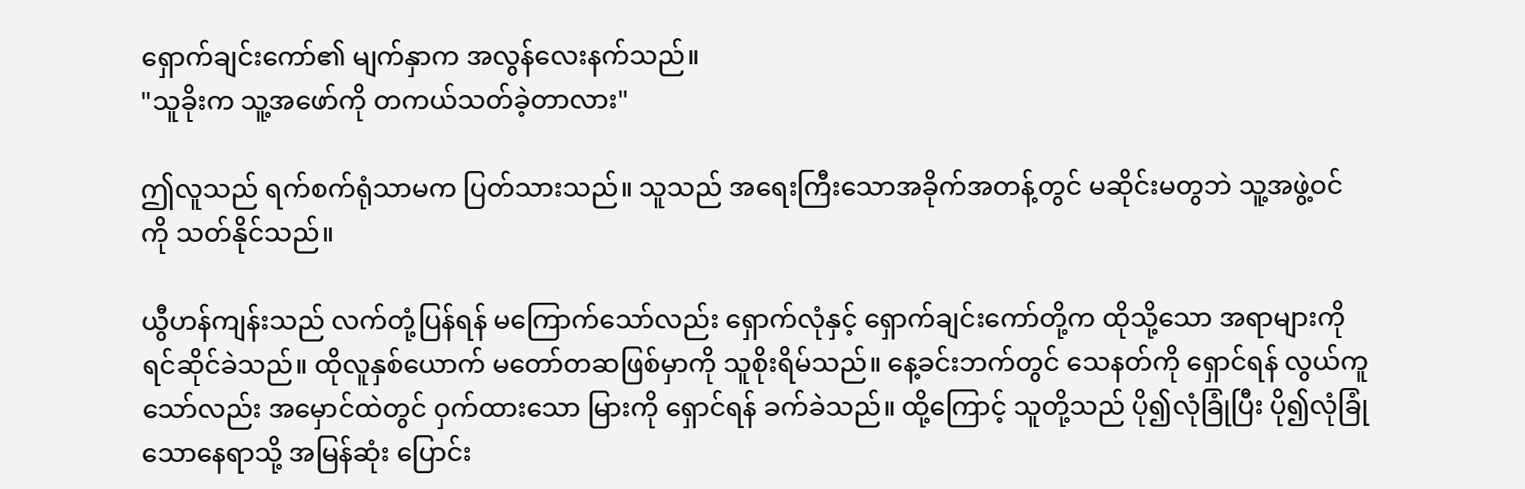ရှောက်ချင်းကော်၏ မျက်နှာက အလွန်လေးနက်သည်။
"သူခိုးက သူ့အဖော်ကို တကယ်သတ်ခဲ့တာလား"

ဤလူသည် ရက်စက်ရုံသာမက ပြတ်သားသည်။ သူသည် အရေးကြီးသောအခိုက်အတန့်တွင် မဆိုင်းမတွဘဲ သူ့အဖွဲ့ဝင်ကို သတ်နိုင်သည်။

ယွီဟန်ကျန်းသည် လက်တုံ့ပြန်ရန် မကြောက်သော်လည်း ရှောက်လုံနှင့် ရှောက်ချင်းကော်တို့က ထိုသို့သော အရာများကို ရင်ဆိုင်ခဲသည်။ ထိုလူနှစ်ယောက် မတော်တဆဖြစ်မှာကို သူစိုးရိမ်သည်။ နေ့ခင်းဘက်တွင် သေနတ်ကို ရှောင်ရန် လွယ်ကူသော်လည်း အမှောင်ထဲတွင် ဝှက်ထားသော မြားကို ရှောင်ရန် ခက်ခဲသည်။ ထို့ကြောင့် သူတို့သည် ပို၍လုံခြုံပြီး ပို၍လုံခြုံသောနေရာသို့ အမြန်ဆုံး ပြောင်း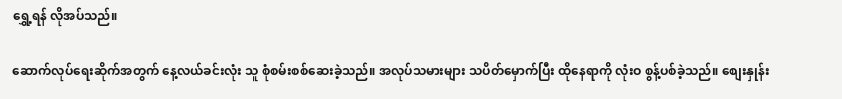ရွှေ့ရန် လိုအပ်သည်။

ဆောက်လုပ်ရေးဆိုက်အတွက် နေ့လယ်ခင်းလုံး သူ စုံစမ်းစစ်ဆေးခဲ့သည်။ အလုပ်သမားများ သပိတ်မှောက်ပြီး ထိုနေရာကို လုံးဝ စွန့်ပစ်ခဲ့သည်။ စျေးနှုန်း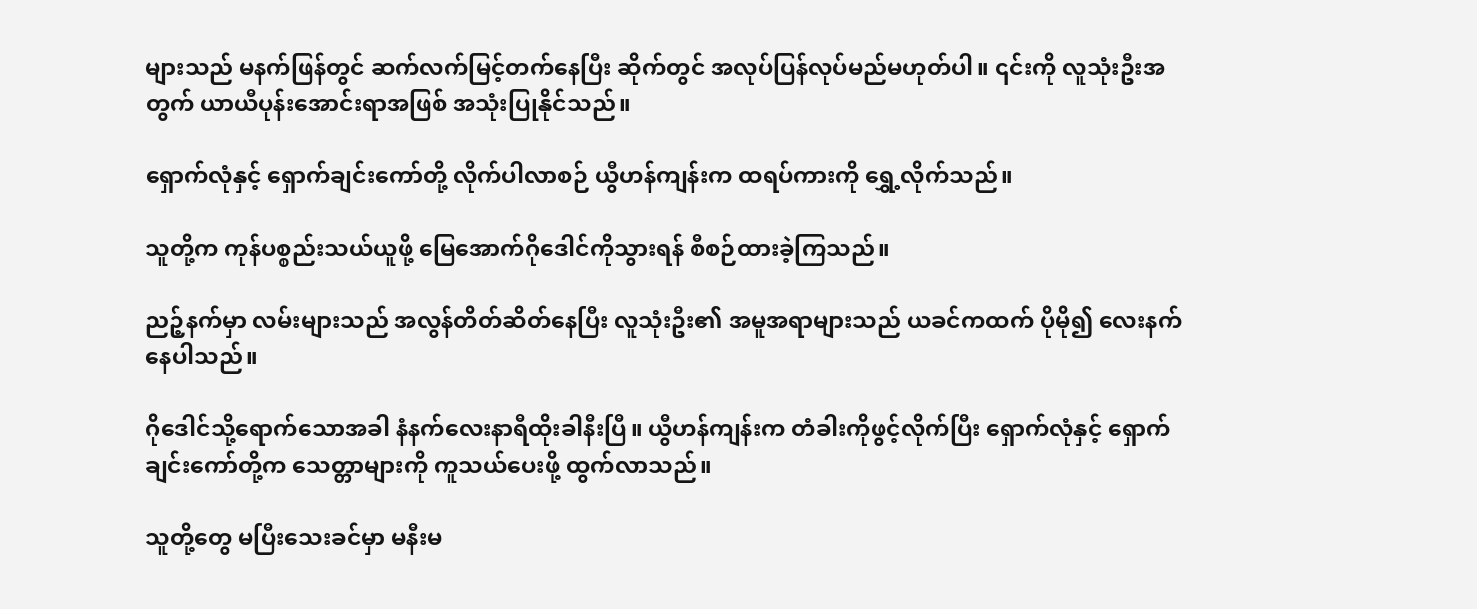များသည် မနက်ဖြန်တွင် ဆက်လက်မြင့်တက်နေပြီး ဆိုက်တွင် အလုပ်ပြန်လုပ်မည်မဟုတ်ပါ။ ၎င်းကို လူသုံးဦးအတွက် ယာယီပုန်းအောင်းရာအဖြစ် အသုံးပြုနိုင်သည်။

ရှောက်လုံနှင့် ရှောက်ချင်းကော်တို့ လိုက်ပါလာစဉ် ယွီဟန်ကျန်းက ထရပ်ကားကို ရွှေ့လိုက်သည်။

သူတို့က ကုန်ပစ္စည်းသယ်ယူဖို့ မြေအောက်ဂိုဒေါင်ကိုသွားရန် စီစဉ်ထားခဲ့ကြသည်။

ညဉ့်နက်မှာ လမ်းများသည် အလွန်တိတ်ဆိတ်နေပြီး လူသုံးဦး၏ အမူအရာများသည် ယခင်ကထက် ပိုမို၍ လေးနက်နေပါသည်။

ဂိုဒေါင်သို့ရောက်သောအခါ နံနက်လေးနာရီထိုးခါနီးပြီ။ ယွီဟန်ကျန်းက တံခါးကိုဖွင့်လိုက်ပြီး ရှောက်လုံနှင့် ရှောက်ချင်းကော်တို့က သေတ္တာများကို ကူသယ်ပေးဖို့ ထွက်လာသည်။

သူတို့တွေ မပြီးသေးခင်မှာ မနီးမ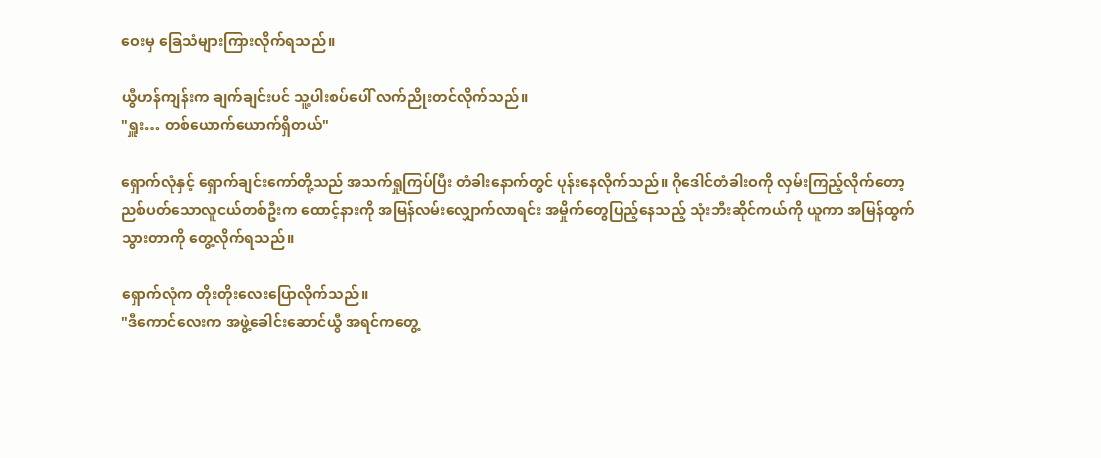ဝေးမှ ခြေသံများကြားလိုက်ရသည်။

ယွီဟန်ကျန်းက ချက်ချင်းပင် သူ့ပါးစပ်ပေါ် လက်ညိုးတင်လိုက်သည်။
"ရှူး… တစ်ယောက်ယောက်ရှိတယ်"

ရှောက်လုံနှင့် ရှောက်ချင်းကော်တို့သည် အသက်ရှုကြပ်ပြီး တံခါးနောက်တွင် ပုန်းနေလိုက်သည်။ ဂိုဒေါင်တံခါးဝကို လှမ်းကြည့်လိုက်တော့ ညစ်ပတ်သောလူငယ်တစ်ဦးက ထောင့်နားကို အမြန်လမ်းလျှောက်လာရင်း အမှိုက်တွေပြည့်နေသည့် သုံးဘီးဆိုင်ကယ်ကို ယူကာ အမြန်ထွက်သွားတာကို တွေ့လိုက်ရသည်။

ရှောက်လုံက တိုးတိုးလေးပြောလိုက်သည်။
"ဒီကောင်လေးက အဖွဲ့ခေါင်းဆောင်ယွီ အရင်ကတွေ့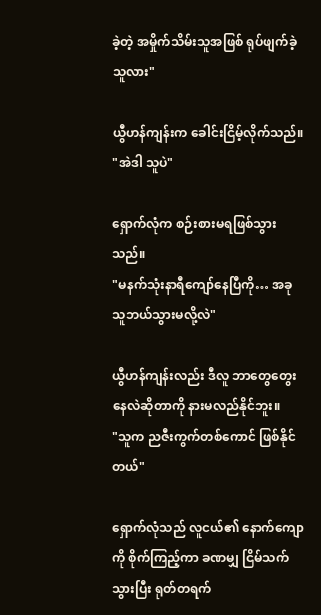ခဲ့တဲ့ အမှိုက်သိမ်းသူအဖြစ် ရုပ်ဖျက်ခဲ့သူလား"

ယွီဟန်ကျန်းက ခေါင်းငြိမ့်လိုက်သည်။
"အဲဒါ သူပဲ"

ရှောက်လုံက စဉ်းစားမရဖြစ်သွားသည်။
"မနက်သုံးနာရီကျော်နေပြီကို… အခု သူဘယ်သွားမလို့လဲ"

ယွီဟန်ကျန်းလည်း ဒီလူ ဘာတွေတွေးနေလဲဆိုတာကို နားမလည်နိုင်ဘူး။
"သူက ညဇီးကွက်တစ်ကောင် ဖြစ်နိုင်တယ်"

ရှောက်လုံသည် လူငယ်၏ နောက်ကျောကို စိုက်ကြည့်ကာ ခဏမျှ ငြိမ်သက်သွားပြီး ရုတ်တရက်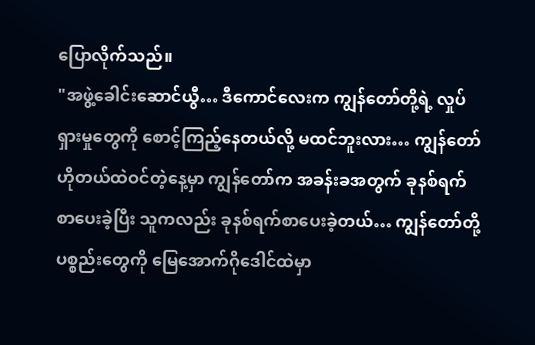ပြောလိုက်သည်။
"အဖွဲ့ခေါင်းဆောင်ယွီ… ဒီကောင်လေးက ကျွန်တော်တို့ရဲ့ လှုပ်ရှားမှုတွေကို စောင့်ကြည့်နေတယ်လို့ မထင်ဘူးလား… ကျွန်တော် ဟိုတယ်ထဲဝင်တဲ့နေ့မှာ ကျွန်တော်က အခန်းခအတွက် ခုနစ်ရက်စာပေးခဲ့ပြီး သူကလည်း ခုနစ်ရက်စာပေးခဲ့တယ်… ကျွန်တော်တို့ပစ္စည်းတွေကို မြေအောက်ဂိုဒေါင်ထဲမှာ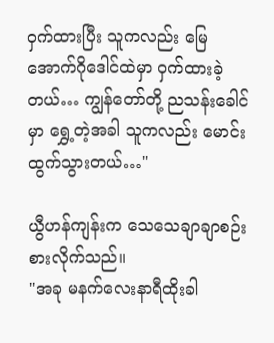ဝှက်ထားပြီး သူကလည်း မြေအောက်ဂိုဒေါင်ထဲမှာ ဝှက်ထားခဲ့တယ်… ကျွန်တော်တို့ ညသန်းခေါင်မှာ ရွှေ့တဲ့အခါ သူကလည်း မောင်းထွက်သွားတယ်…"

ယွီဟန်ကျန်းက သေသေချာချာစဉ်းစားလိုက်သည်။
"အခု မနက်လေးနာရီထိုးခါ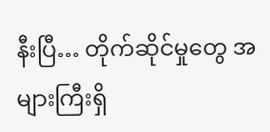နီးပြီ… တိုက်ဆိုင်မှုတွေ အများကြီးရှိ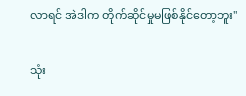လာရင် အဲဒါက တိုက်ဆိုင်မှုမဖြစ်နိုင်တော့ဘူး"

သုံး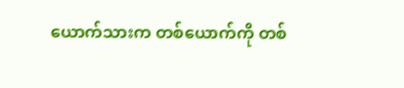ယောက်သားက တစ်ယောက်ကို တစ်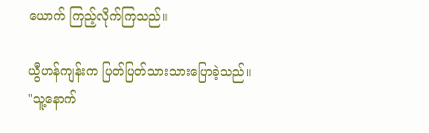ယောက် ကြည့်လိုက်ကြသည်။

ယွီဟန်ကျန်းက ပြတ်ပြတ်သားသားပြောခဲ့သည်။
"သူ့နောက်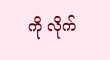ကို လိုက်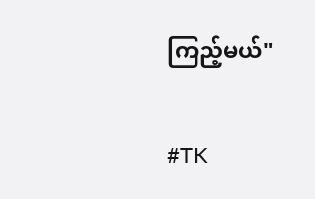ကြည့်မယ်"

#TK